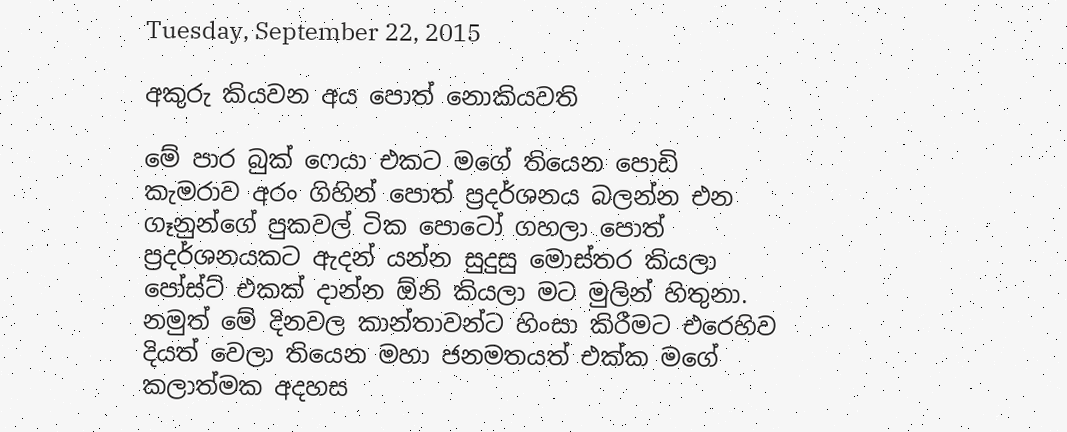Tuesday, September 22, 2015

අකුරු කියවන අය පොත් නොකියවති

මේ පාර බුක් ෆෙයා එකට මගේ තියෙන පොඩි කැමරාව අරං ගිහින් පොත් ප්‍රදර්ශනය බලන්න එන ගෑනුන්ගේ පුකවල් ටික පොටෝ ගහලා පොත් ප්‍රදර්ශනයකට ඇදන් යන්න සුදුසු මොස්තර කියලා පෝස්ට් එකක් දාන්න ඕනි කියලා මට මුලින් හිතුනා. නමුත් මේ දිනවල කාන්තාවන්ට හිංසා කිරීමට එරෙහිව දියත් වෙලා තියෙන මහා ජනමතයත් එක්ක මගේ කලාත්මක අදහස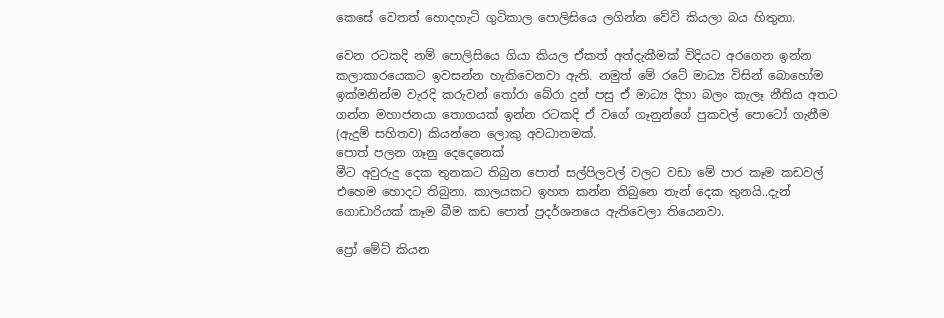කෙසේ වෙතත් හොදහැටි ගුටිකාල පොලිසියෙ ලගින්න වේවි කියලා බය හිතුනා.

වෙන රටකදි නම් පොලිසියෙ ගියා කියල ඒකත් අත්දැකීමක් විදියට අරගෙන ඉන්න කලාකාරයෙකට ඉවසන්න හැකිවෙනවා ඇති. නමුත් මේ රටේ මාධ්‍ය විසින් බොහෝම ඉක්මනින්ම වැරදි කරුවන් තෝරා බේරා දුන් පසු ඒ මාධ්‍ය දිහා බලං කැලෑ නීතිය අතට ගන්න මහාජනයා තොගයක් ඉන්න රටකදි ඒ වගේ ගෑනුන්ගේ පුකවල් පොටෝ ගැනීම (ඇදුම් සහිතව) කියන්නෙ ලොකු අවධානමක්.
පොත් පලන ගෑනු දෙදෙනෙක්
මීට අවුරුදු දෙක තුනකට තිබුන පොත් සල්පිලවල් වලට වඩා මේ පාර කෑම කඩවල් එහෙම හොදට තිබුනා. කාලයකට ඉහත කන්න තිබුනෙ තැන් දෙක තුනයි..දැන් ගොඩාරියක් කෑම බීම කඩ පොත් ප්‍රදර්ශනයෙ ඇතිවෙලා තියෙනවා.

ප්‍රෝ මේට් කියන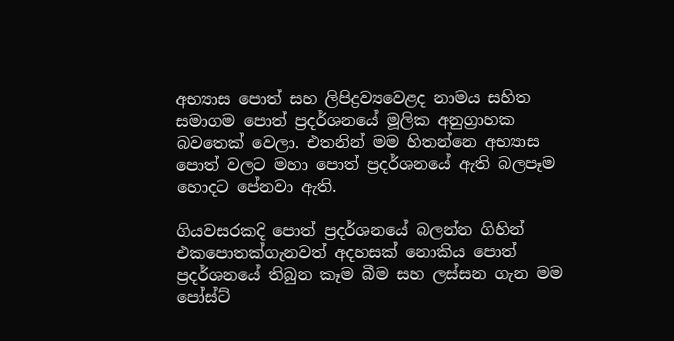අභ්‍යාස පොත් සහ ලිපිද්‍රව්‍යවෙළද නාමය සහිත සමාගම පොත් ප්‍රදර්ශනයේ මූලික අනුග්‍රාහක බවතෙක් වෙලා. එතනින් මම හිතන්නෙ අභ්‍යාස පොත් වලට මහා පොත් ප්‍රදර්ශනයේ ඇති බලපෑම හොදට පේනවා ඇති.

ගියවසරකදි පොත් ප්‍රදර්ශනයේ බලන්න ගිහින් එකපොතක්ගැනවත් අදහසක් නොකිය පොත් ප්‍රදර්ශනයේ තිබුන කෑම බීම සහ ලස්සන ගැන මම පෝස්ට්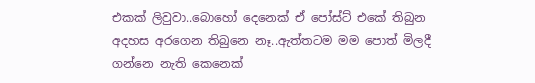එකක් ලිවුවා..බොහෝ දෙනෙක් ඒ පෝස්ට් එකේ තිබුන අදහස අරගෙන තිබුනෙ නෑ..ඇත්තටම මම පොත් මිලදී ගන්නෙ නැති කෙනෙක්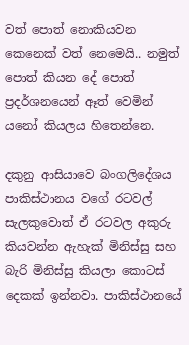වත් පොත් නොකියවන කෙනෙක් වත් නෙමෙයි.. නමුත් පොත් කියන දේ පොත් ප්‍රදර්ශනයෙන් ඈත් වෙමින් යනෝ කියලය හිතෙන්නෙ.

දකුනු ආසියාවෙ බංගලිදේශය පාකිස්ථානය වගේ රටවල් සැලකුවොත් ඒ රටවල අකුරු කියවන්න ඇහැක් මිනිස්සු සහ බැරි මිනිස්සු කියලා කොටස් දෙකක් ඉන්නවා. පාකිස්ථානයේ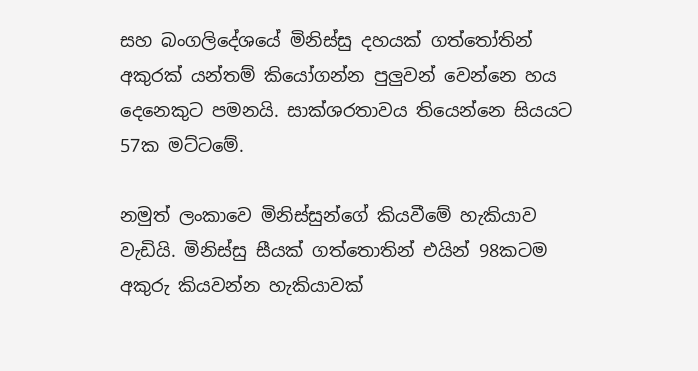සහ බංගලිදේශයේ මිනිස්සු දහයක් ගත්තෝතින් අකුරක් යන්තම් කියෝගන්න පුලුවන් වෙන්නෙ හය දෙනෙකුට පමනයි. සාක්ශරතාවය තියෙන්නෙ සියයට 57ක මට්ටමේ.

නමුත් ලංකාවෙ මිනිස්සුන්ගේ කියවීමේ හැකියාව වැඩියි. මිනිස්සු සීයක් ගත්තොතින් එයින් 98කටම අකුරු කියවන්න හැකියාවක්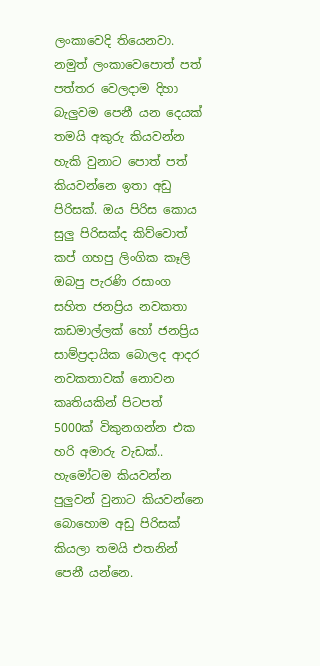ලංකාවෙදි තියෙනවා. නමුත් ලංකාවෙපොත් පත් පත්තර වෙලදාම දිහා බැලුවම පෙනී යන දෙයක් තමයි අකුරු කියවන්න හැකි වුනාට පොත් පත් කියවන්නෙ ඉතා අඩු පිරිසක්. ඔය පිරිස කොය සුලු පිරිසක්ද කිව්වොත් කප් ගහපු ලිංගික කෑලි ඔබපු පැරණි රසාංග සහිත ජනප්‍රිය නවකතා කඩමාල්ලක් හෝ ජනප්‍රිය සාම්ප්‍රදායික බොලද ආදර නවකතාවක් නොවන කෘතියකින් පිටපත් 5000ක් විකුනගන්න එක හරි අමාරු වැඩක්.. හැමෝටම කියවන්න පුලුවන් වුනාට කියවන්නෙ බොහොම අඩු පිරිසක් කියලා තමයි එතනින් පෙනී යන්නෙ.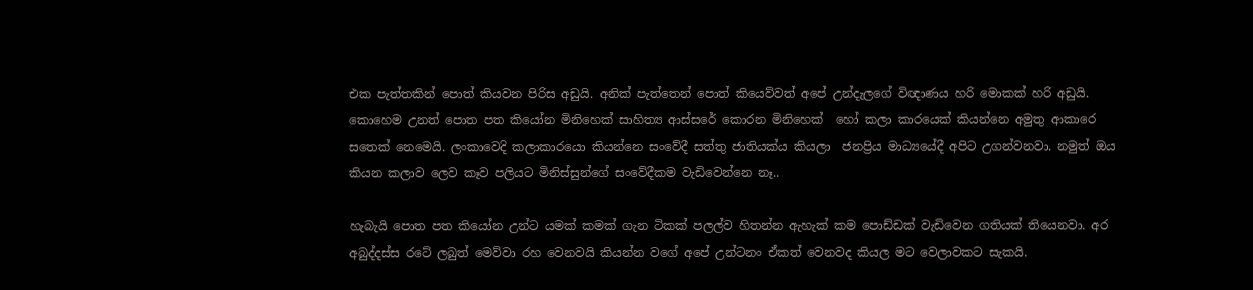එක පැත්තකින් පොත් කියවන පිරිස අඩුයි. අනික් පැත්තෙන් පොත් කියෙව්වත් අපේ උන්දැලගේ විඥාණය හරි මොකක් හරි අඩුයි. කොහෙම උනත් පොත පත කියෝන මිනිහෙක් සාහිත්‍ය ආස්සරේ කොරන මිනිහෙක්  හෝ කලා කාරයෙක් කියන්නෙ අමුතු ආකාරෙ සතෙක් නෙමෙයි. ලංකාවෙදි කලාකාරයො කියන්නෙ සංවේදී සත්තු ජාතියක්ය කියලා  ජනප්‍රිය මාධ්‍යයේදී අපිට උගන්වනවා. නමුත් ඔය කියන කලාව ලෙව කෑව පලියට මිනිස්සුන්ගේ සංවේදීකම වැඩිවෙන්නෙ නෑ..

හැබැයි පොත පත කියෝන උන්ට යමක් කමක් ගැන ටිකක් පලල්ව හිතන්න ඇහැක් කම පොඩ්ඩක් වැඩිවෙන ගතියක් තියෙනවා. අර අබුද්දස්ස රටේ ලබුත් මෙව්වා රහ වෙනවයි කියන්න වගේ අපේ උන්ටනං ඒකත් වෙනවද කියල මට වෙලාවකට සැකයි.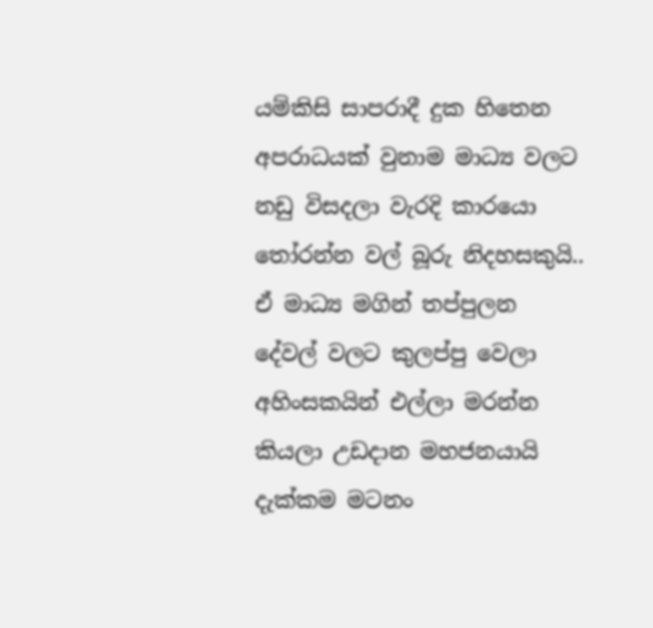යම්කිසි සාපරාදී දුක හිතෙන අපරාධයක් වුනාම මාධ්‍ය වලට නඩු විසදලා වැරදි කාරයො තෝරන්න වල් බූරු නිදහසකුයි.. ඒ මාධ්‍ය මගින් තප්පුලන දේවල් වලට කුලප්පු වෙලා අහිංසකයින් එල්ලා මරන්න කියලා උඩදාන මහජනයායි දැක්කම මටනං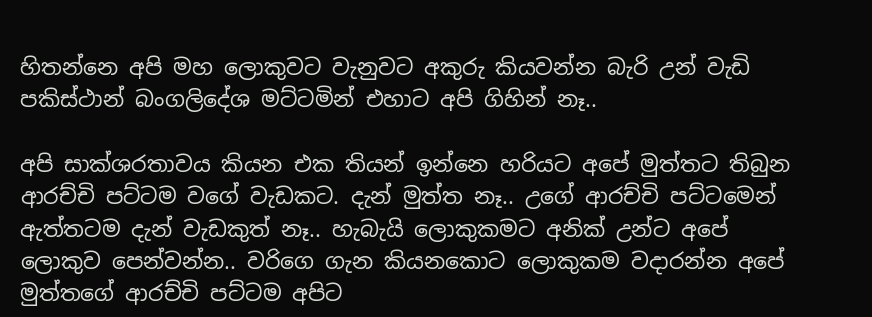හිතන්නෙ අපි මහ ලොකුවට වැනුවට අකුරු කියවන්න බැරි උන් වැඩි පකිස්ථාන් බංගලිදේශ මට්ටමින් එහාට අපි ගිහින් නෑ..

අපි සාක්ශරතාවය කියන එක තියන් ඉන්නෙ හරියට අපේ මුත්තට තිබුන ආරච්චි පට්ටම වගේ වැඩකට. දැන් මුත්ත නෑ.. උගේ ආරච්චි පට්ටමෙන් ඇත්තටම දැන් වැඩකුත් නෑ.. හැබැයි ලොකුකමට අනික් උන්ට අපේ ලොකුව පෙන්වන්න.. වරිගෙ ගැන කියනකොට ලොකුකම වදාරන්න අපේ මුත්තගේ ආරච්චි පට්ටම අපිට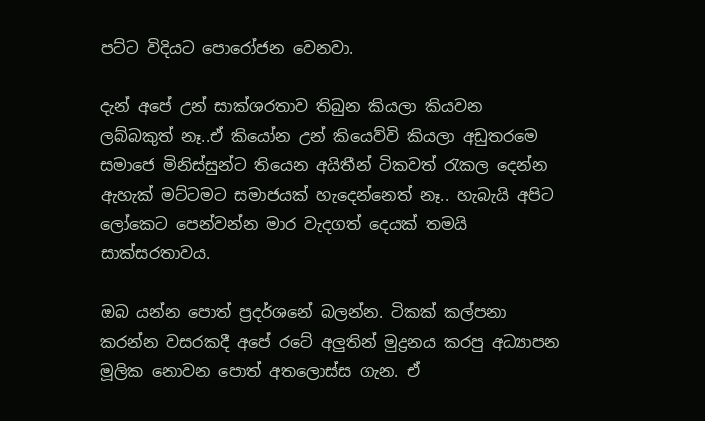පට්ට විදියට පොරෝජන වෙනවා.

දැන් අපේ උන් සාක්ශරතාව තිබුන කියලා කියවන ලබ්බකුත් නෑ..ඒ කියෝන උන් කියෙව්වි කියලා අඩුතරමෙ සමාජෙ මිනිස්සුන්ට තියෙන අයිතීන් ටිකවත් රැකල දෙන්න ඇහැක් මට්ටමට සමාජයක් හැදෙන්නෙත් නෑ.. හැබැයි අපිට ලෝකෙට පෙන්වන්න මාර වැදගත් දෙයක් තමයි සාක්සරතාවය.

ඔබ යන්න පොත් ප්‍රදර්ශනේ බලන්න. ටිකක් කල්පනා කරන්න වසරකදී අපේ රටේ අලුතින් මුද්‍රනය කරපු අධ්‍යාපන මූලික නොවන පොත් අතලොස්ස ගැන. ඒ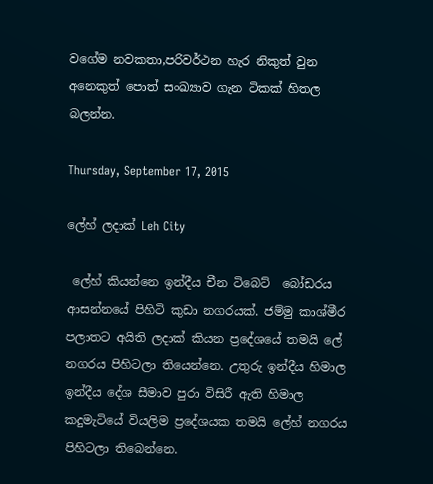වගේම නවකතා,පරිවර්ථන හැර නිකුත් වුන අනෙකුත් පොත් සංඛ්‍යාව ගැන ටිකක් හිතල බලන්න.

Thursday, September 17, 2015

ලේහ් ලදාක් Leh City

 ලේහ් කියන්නෙ ඉන්දීය චීන ටිබෙට්  බෝඩරය ආසන්නයේ පිහිටි කුඩා නගරයක්. ජම්මු කාශ්මීර පලාතට අයිති ලදාක් කියන ප්‍රදේශයේ තමයි ලේ නගරය පිහිටලා තියෙන්නෙ. උතුරු ඉන්දීය හිමාල ඉන්දීය දේශ සීමාව පුරා විසිරී ඇති හිමාල කදුමැටියේ වියලිම ප්‍රදේශයක තමයි ලේහ් නගරය පිහිටලා තිබෙන්නෙ.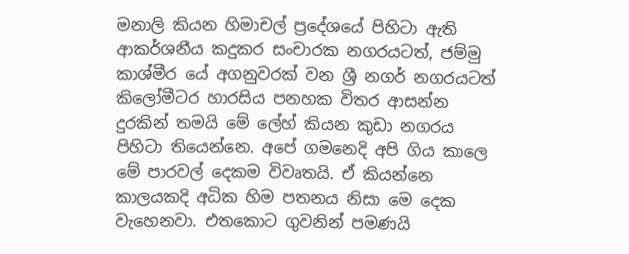මනාලි කියන හිමාචල් ප්‍රදේශයේ පිහිටා ඇති ආකර්ශනීය කදුකර සංචාරක නගරයටත්, ජම්මු කාශ්මීර යේ අගනුවරක් වන ශ්‍රී නගර් නගරයටත් කිලෝමීටර හාරසිය පනහක විතර ආසන්න දුරකින් තමයි මේ ලේහ් කියන කුඩා නගරය පිහිටා තියෙන්නෙ. අපේ ගමනෙදි අපි ගිය කාලෙ මේ පාරවල් දෙකම විවෘතයි. ඒ කියන්නෙ කාලයකදි අධික හිම පතනය නිසා මෙ දෙක වැහෙනවා. එතකොට ගුවනින් පමණයි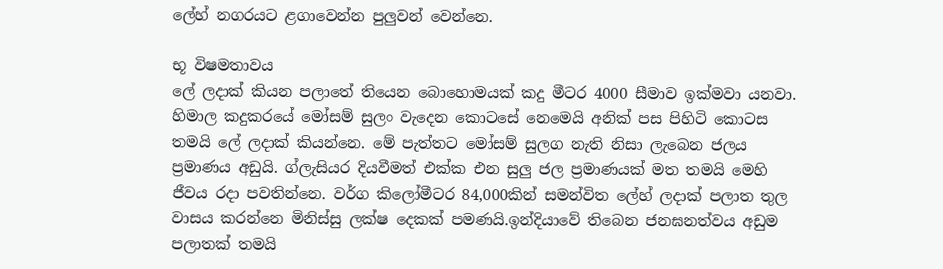ලේහ් නගරයට ළගාවෙන්න පුලුවන් වෙන්නෙ.

භූ විෂමතාවය
ලේ ලදාක් කියන පලාතේ තියෙන බොහොමයක් කදු මීටර 4000 සීමාව ඉක්මවා යනවා. හිමාල කදුකරයේ මෝසම් සුලං වැදෙන කොටසේ නෙමෙයි අනික් පස පිහිටි කොටස තමයි ලේ ලදාක් කියන්නෙ. මේ පැත්තට මෝසම් සුලග නැති නිසා ලැබෙන ජලය ප්‍රමාණය අඩුයි. ග්ලැසියර දියවීමත් එක්ක එන සුලු ජල ප්‍රමාණයක් මත තමයි මෙහි ජීවය රදා පවතින්නෙ. වර්ග කිලෝමීටර 84,000කින් සමන්විත ලේහ් ලදාක් පලාත තුල වාසය කරන්නෙ මිනිස්සු ලක්ෂ දෙකක් පමණයි.ඉන්දියාවේ තිබෙන ජනඝනත්වය අඩුම පලාතක් තමයි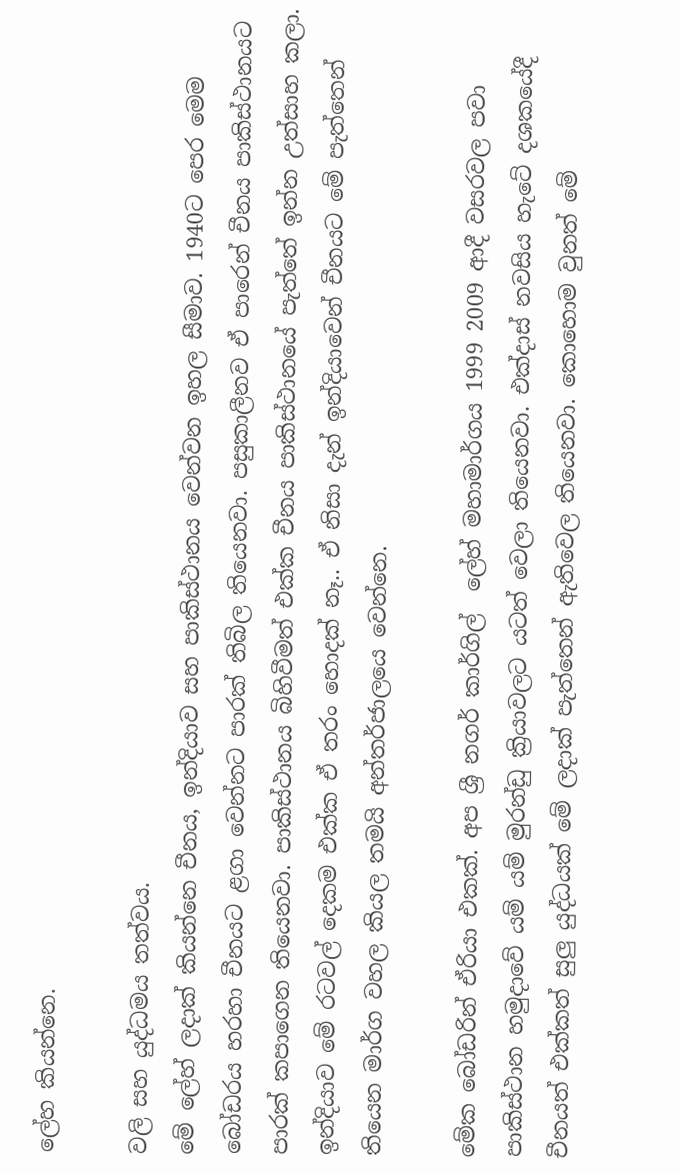ලේහ කියන්නෙ.

වලි සහ යුද්ධමය තත්වය.
මේ ලේහ් ලදාක් කියන්නෙ චීනය, ඉන්දියාව සහ පාකිස්ථානය වෙන්වන ඉහල සීමාව. 1940ට පෙර මෙම බෝඩරය හරහා චීනයට ළගා වෙන්නට පාරක් තිබිල තියෙනවා. පසුකාලීනව ඒ පාරෙන් චීනය පාකිස්ථානයට පාරක් කපාගෙන තියෙනවා. පාකිස්ථානය බිහිවීමත් එක්ක චීනය පාකිස්ථානයේ පැත්තේ ඉන්න උත්සාහ කලා. ඉන්දියාව මේ රටවල් දෙකම එක්ක ඒ තරං හොදක් නෑ.. ඒ නිසා දැන් ඉන්දියාවෙන් චීනයට මේ පැත්තෙන් තියෙන මාර්ග වහල කියල තමයි අන්තර්ජාලයෙ වෙන්නෙ.

මේක බෝඩරින් ඒරියා එකක්. අප ශ්‍රී නගර් කාර්ගිල්  ලේහ් මහාමාර්ගය 1999 2009 ආදී වසරවල පවා පාකිස්ථාන හමුදාවේ යම් යම් මුරන්ඩු ක්‍රියාවලට යටත් වෙලා තියෙනවා. එක්දාස් නවසිය හැටේ දශකයේදී චීනයත් එක්කත් සුලු යුද්ධයක් මේ ලදාක් පැත්තෙන් ඇතිවෙල තියෙනවා. කොහොම වුනත් මේ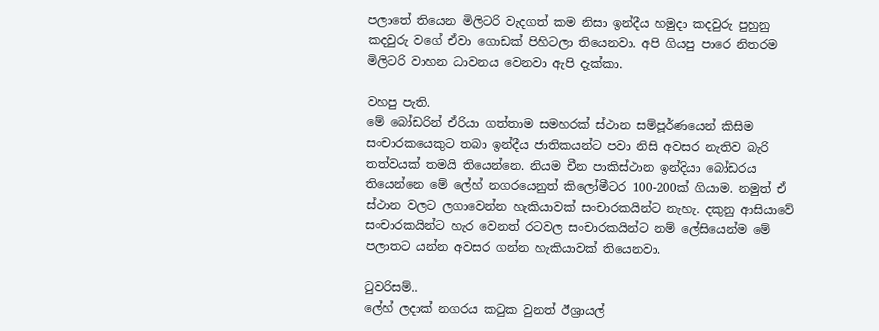පලාතේ තියෙන මිලිටරි වැදගත් කම නිසා ඉන්දීය හමුදා කදවුරු පුහුනු කදවුරු වගේ ඒවා ගොඩක් පිහිටලා තියෙනවා. අපි ගියපු පාරෙ නිතරම මිලිටරි වාහන ධාවනය වෙනවා ඇපි දැක්කා.

වහපු පැති.
මේ බෝඩරින් ඒරියා ගත්තාම සමහරක් ස්ථාන සම්පූර්ණයෙන් කිසිම සංචාරකයෙකුට තබා ඉන්දීය ජාතිකයන්ට පවා නිසි අවසර නැතිව බැරි තත්වයක් තමයි තියෙන්නෙ. නියම චීන පාකිස්ථාන ඉන්දියා බෝඩරය තියෙන්නෙ මේ ලේහ් නගරයෙනුත් කිලෝමීටර 100-200ක් ගියාම. නමුත් ඒ ස්ථාන වලට ලගාවෙන්න හැකියාවක් සංචාරකයින්ට නැහැ. දකුනු ආසියාවේ සංචාරකයින්ට හැර වෙනත් රටවල සංචාරකයින්ට නම් ලේසියෙන්ම මේ පලාතට යන්න අවසර ගන්න හැකියාවක් තියෙනවා.

ටුවරිසම්..
ලේහ් ලදාක් නගරය කටුක වුනත් ඊශ්‍රායල්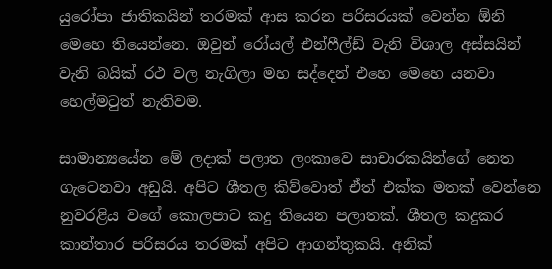යුරෝපා ජාතිකයින් තරමක් ආස කරන පරිසරයක් වෙන්න ඕනි මෙහෙ තියෙන්නෙ. ඔවුන් රෝයල් එන්ෆීල්ඩ් වැනි විශාල අස්සයින් වැනි බයික් රථ වල නැගිලා මහ සද්දෙන් එහෙ මෙහෙ යනවා හෙල්මටුත් නැතිවම.

සාමාන්‍යයේන මේ ලදාක් පලාත ලංකාවෙ සාචාරකයින්ගේ නෙත ගැටෙනවා අඩුයි. අපිට ශීතල කිව්වොත් ඒත් එක්ක මතක් වෙන්නෙ නුවරළිය වගේ කොලපාට කදු තියෙන පලාතක්. ශීතල කදුකර කාන්තාර පරිසරය තරමක් අපිට ආගන්තුකයි. අනික්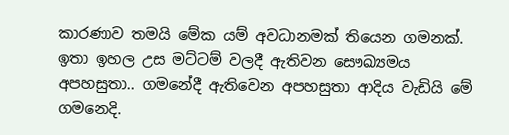කාරණාව තමයි මේක යම් අවධානමක් තියෙන ගමනක්. ඉතා ඉහල උස මට්ටම් වලදී ඇතිවන සෞඛ්‍යමය අපහසුතා.. ගමනේදී ඇතිවෙන අපහසුතා ආදිය වැඩියි මේ ගමනෙදි.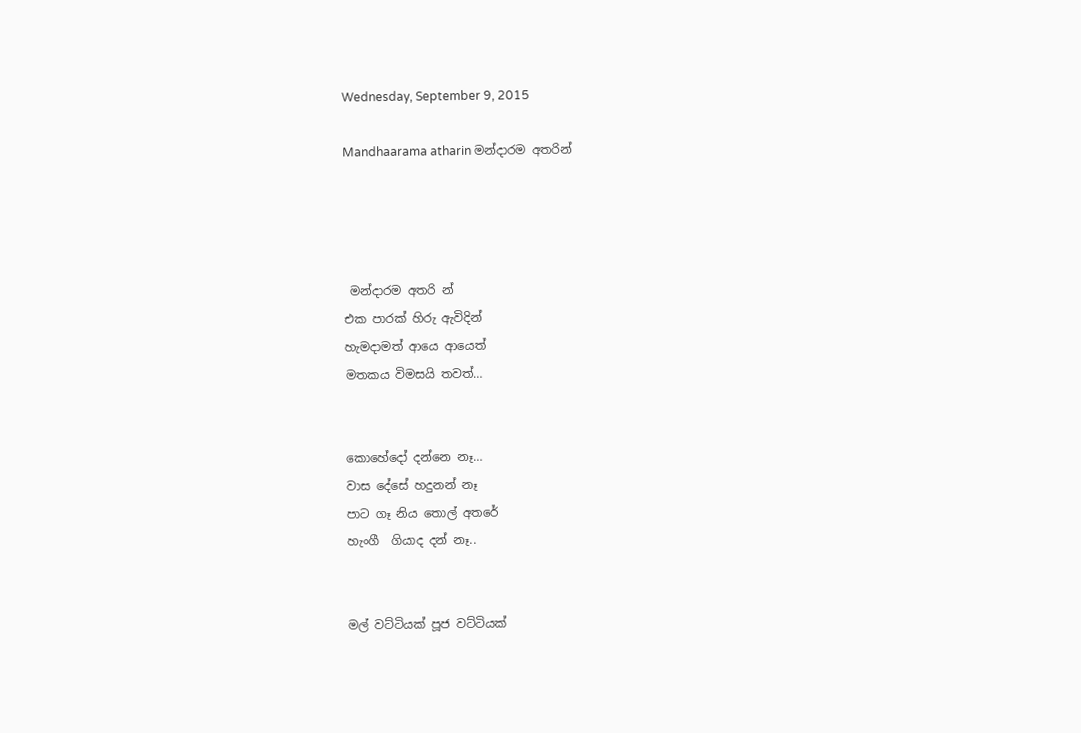Wednesday, September 9, 2015

Mandhaarama atharin මන්දාරම අතරින්




 මන්දාරම අතරි න්
එක පාරක් හිරු ඇවිදින්
හැමදාමත් ආයෙ ආයෙත්
මතකය විමසයි තවත්…


කොහේදෝ දන්නෙ නෑ…
වාස දේසේ හදුනන් නෑ
පාට ගෑ නිය තොල් අතරේ
හැංගී  ගියාද දන් නෑ..


මල් වට්ටියක් පූජ වට්ටියක්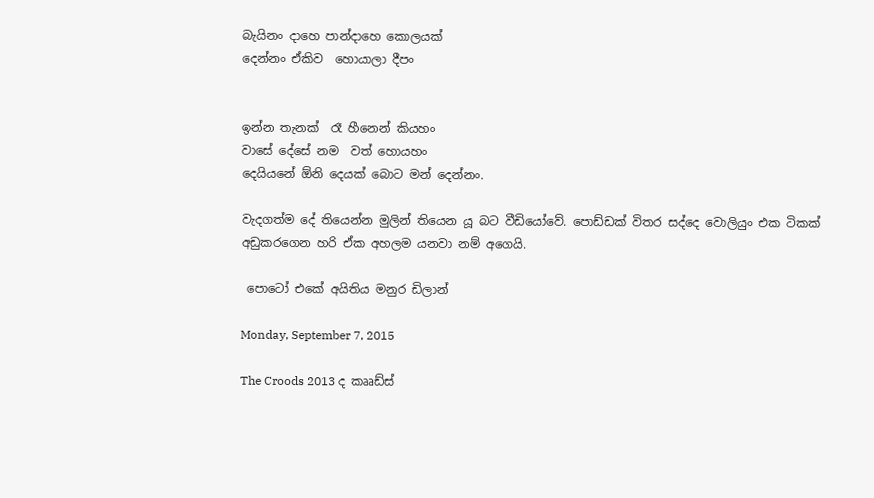බැයිනං දාහෙ පාන්දාහෙ කොලයක්
දෙන්නං ඒකිව  හොයාලා දීපං


ඉන්න තැනක්  රෑ හීනෙන් කියහං
වාසේ දේසේ නම  වත් හොයහං
දෙයියනේ ඕනි දෙයක් බොට මන් දෙන්නං.

වැදගත්ම දේ තියෙන්න මුලින් තියෙන යූ බට වීඩියෝවේ. පොඩ්ඩක් විතර සද්දෙ වොලියුං එක ටිකක් අඩුකරගෙන හරි ඒක අහලම යනවා නම් අගෙයි.

 පොටෝ එකේ අයිතිය මනුර ඩිලාන්

Monday, September 7, 2015

The Croods 2013 ද කෲඩ්ස්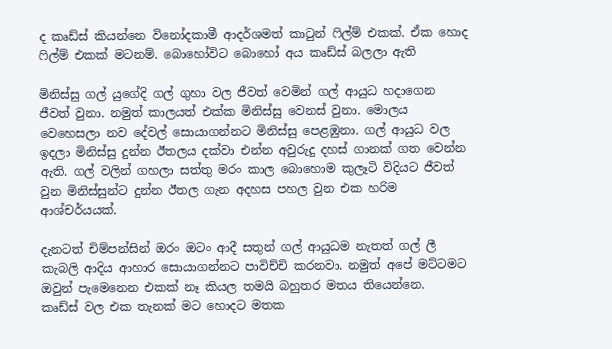ද කෘඩ්ස් කියන්නෙ විනෝදකාමී ආදර්ශමත් කාටුන් ෆිල්ම් එකක්. ඒක හොද ෆිල්ම් එකක් මටනම්. බොහෝවිට බොහෝ අය කෘඩ්ස් බලලා ඇති

මිනිස්සු ගල් යුගේදි ගල් ගුහා වල ජීවත් වෙමින් ගල් ආයුධ හදාගෙන ජීවත් වුනා. නමුත් කාලයත් එක්ක මිනිස්සු වෙනස් වුනා. මොලය වෙහෙසලා නව දේවල් සොයාගන්නට මිනිස්සු පෙළඹුනා. ගල් ආයුධ වල ඉදලා මිනිස්සු දුන්න ඊතලය දක්වා එන්න අවුරුදු දහස් ගානක් ගත වෙන්න ඇති. ගල් වලින් ගහලා සත්තු මරං කාල බොහොම කුලෑටි විදියට ජීවත් වුන මිනිස්සුන්ට දුන්න ඊතල ගැන අදහස පහල වුන එක හරිම ආශ්චර්යයක්.

දැනටත් චිම්පන්සින් ඔරං ඔටං ආදී සතුන් ගල් ආයුධම නැතත් ගල් ලී කැබලි ආදිය ආහාර සොයාගන්නට පාවිච්චි කරනවා. නමුත් අපේ මට්ටමට ඔවුන් පැමෙනෙන එකක් නෑ කියල තමයි බහුතර මතය තියෙන්නෙ.
කෘඩ්ස් වල එක තැනක් මට හොදට මතක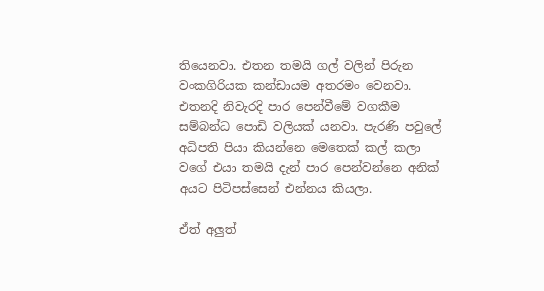තියෙනවා. එතන තමයි ගල් වලින් පිරුන වංකගිරියක කන්ඩායම අතරමං වෙනවා. එතනදි නිවැරදි පාර පෙන්වීමේ වගකීම සම්බන්ධ පොඩි වලියක් යනවා. පැරණි පවුලේ අධිපති පියා කියන්නෙ මෙතෙක් කල් කලා වගේ එයා තමයි දැන් පාර පෙන්වන්නෙ අනික් අයට පිටිපස්සෙන් එන්නය කියලා.

ඒත් අලුත්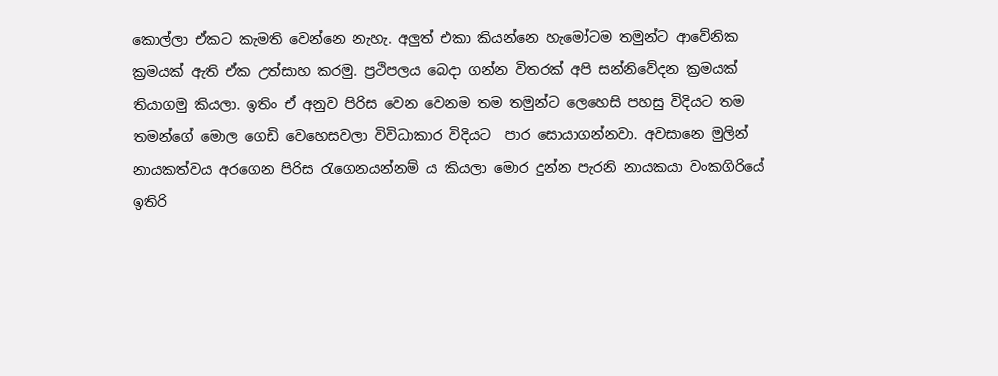කොල්ලා ඒකට කැමති වෙන්නෙ නැහැ. අලුත් එකා කියන්නෙ හැමෝටම තමුන්ට ආවේනික ක්‍රමයක් ඇති ඒක උත්සාහ කරමු. ප්‍රථිපලය බෙදා ගන්න විතරක් අපි සන්නිවේදන ක්‍රමයක් තියාගමු කියලා. ඉතිං ඒ අනුව පිරිස වෙන වෙනම තම තමුන්ට ලෙහෙසි පහසු විදියට තම තමන්ගේ මොල ගෙඩි වෙහෙසවලා විවිධාකාර විදියට  පාර සොයාගන්නවා. අවසානෙ මුලින් නායකත්වය අරගෙන පිරිස රැගෙනයන්නම් ය කියලා මොර දුන්න පැරනි නායකයා වංකගිරියේ ඉතිරි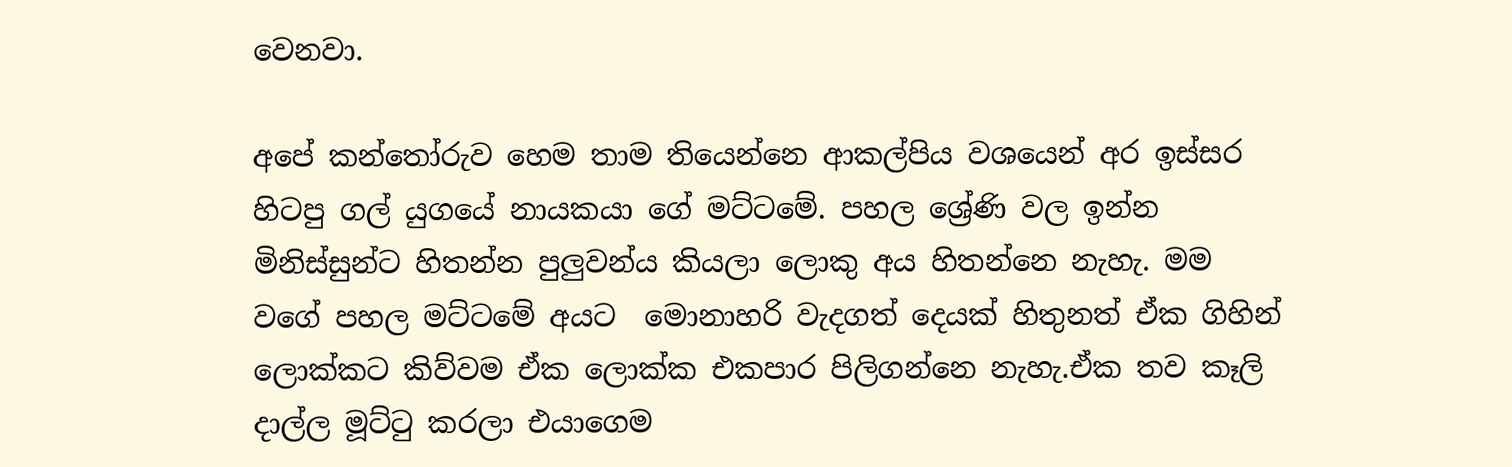වෙනවා.

අපේ කන්තෝරුව හෙම තාම තියෙන්නෙ ආකල්පිය වශයෙන් අර ඉස්සර හිටපු ගල් යුගයේ නායකයා ගේ මට්ටමේ. පහල ශ්‍රේණි වල ඉන්න මිනිස්සුන්ට හිතන්න පුලුවන්ය කියලා ලොකු අය හිතන්නෙ නැහැ. මම වගේ පහල මට්ටමේ අයට  මොනාහරි වැදගත් දෙයක් හිතුනත් ඒක ගිහින් ලොක්කට කිව්වම ඒක ලොක්ක එකපාර පිලිගන්නෙ නැහැ.ඒක තව කෑලි දාල්ල මූට්ටු කරලා එයාගෙම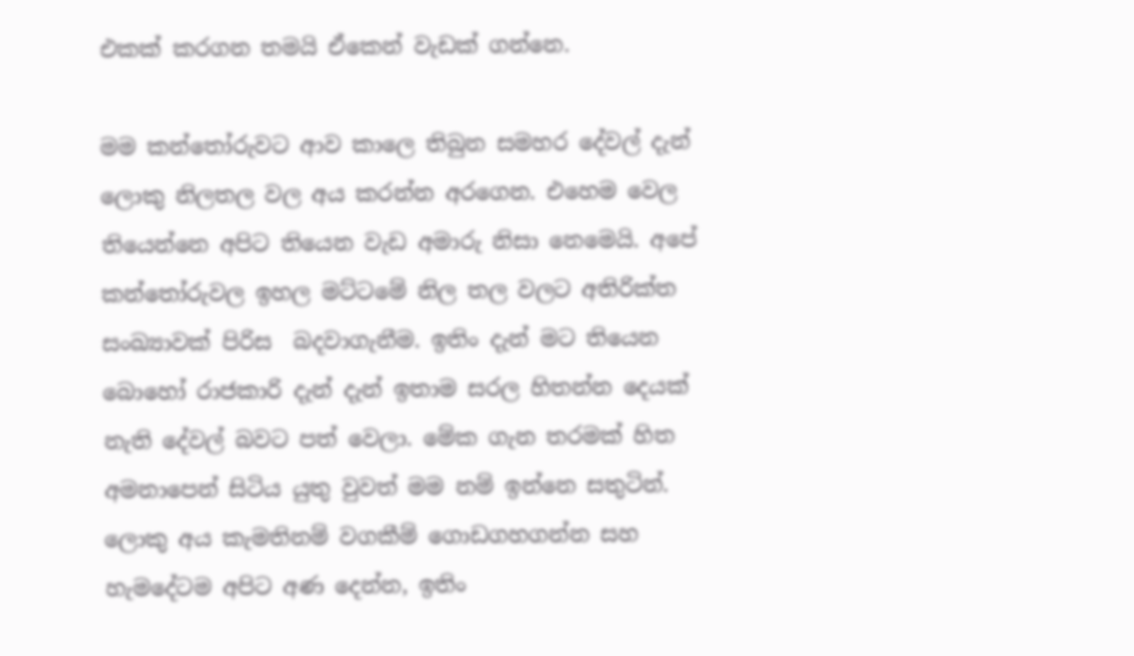එකක් කරගන තමයි ඒකෙන් වැඩක් ගන්නෙ.

මම කන්තෝරුවට ආව කාලෙ තිබුන සමහර දේවල් දැන් ලොකු නිලතල වල අය කරන්න අරගෙන. එහෙම වෙල තියෙන්නෙ අපිට තියෙන වැඩ අමාරු නිසා නෙමෙයි. අපේ කන්තෝරුවල ඉහල මට්ටමේ නිල තල වලට අතිරික්ත සංඛ්‍යාවක් පිරිස  බදවාගැනීම. ඉතිං දැන් මට තියෙන බොහෝ රාජකාරි දැන් දැන් ඉතාම සරල හිතන්න දෙයක් නැති දේවල් බවට පත් වෙලා. මේක ගැන තරමක් හිත අමනාපෙන් සිටිය යුතු වුවත් මම නම් ඉන්නෙ සතුටින්. ලොකු අය කැමතිනම් වගකීම් ගොඩගහගන්න සහ හැමදේටම අපිට අණ දෙන්න, ඉතිං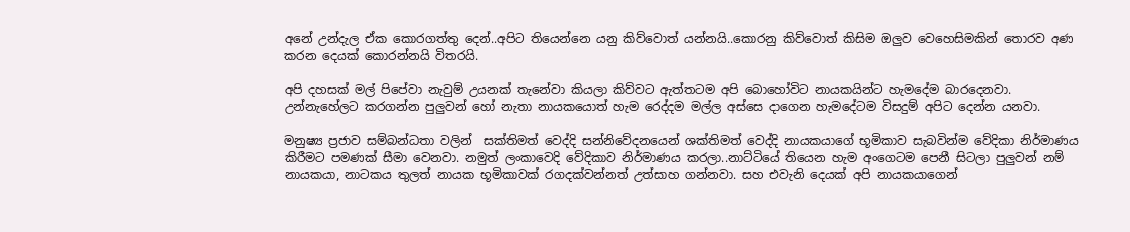අනේ උන්දැල ඒක කොරගත්තු දෙන්..අපිට තියෙන්නෙ යනු කිව්වොත් යන්නයි..කොරනු කිව්වොත් කිසිම ඔලුව වෙහෙසිමකින් තොරව අණ කරන දෙයක් කොරන්නයි විතරයි.

අපි දහසක් මල් පිපේවා නැවුම් උයනක් තැනේවා කියලා කිව්වට ඇත්තටම අපි බොහෝවිට නායකයින්ට හැමදේම බාරදෙනවා.  උන්නැහේලට කරගන්න පුලුවන් හෝ නැතා නායකයොත් හැම රෙද්දම මල්ල අස්සෙ දාගෙන හැමදේටම විසදුම් අපිට දෙන්න යනවා.

මනුෂ්‍ය ප්‍රජාව සම්බන්ධතා වලින්  සක්තිමත් වෙද්දි සන්නිවේදනයෙන් ශක්තිමත් වෙද්දි නායකයාගේ භූමිකාව සැබවින්ම වේදිකා නිර්මාණය කිරීමට පමණක් සීමා වෙනවා. නමුත් ලංකාවෙදි වේදිකාව නිර්මාණය කරලා..නාට්ටියේ තියෙන හැම අංගෙටම පෙනී සිටලා පුලුවන් නම් නායකයා, නාටකය තුලත් නායක භූමිකාවක් රගදක්වන්නත් උත්සාහ ගන්නවා. සහ එවැනි දෙයක් අපි නායකයාගෙන්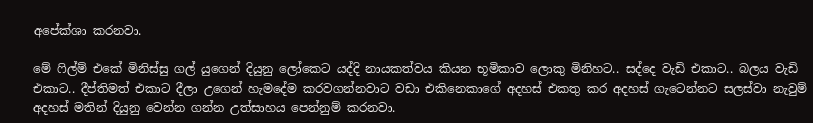අපේක්ශා කරනවා.

මේ ෆිල්ම් එකේ මිනිස්සු ගල් යුගෙන් දියුනු ලෝකෙට යද්දි නායකත්වය කියන භූමිකාව ලොකු මිනිහට.. සද්දෙ වැඩි එකාට.. බලය වැඩි එකාට.. දීප්තිමත් එකාට දීලා උගෙන් හැමදේම කරවගන්නවාට වඩා එකිනෙකාගේ අදහස් එකතු කර අදහස් ගැටෙන්නට සලස්වා නැවුම් අදහස් මතින් දියුනු වෙන්න ගන්න උත්සාහය පෙන්නුම් කරනවා.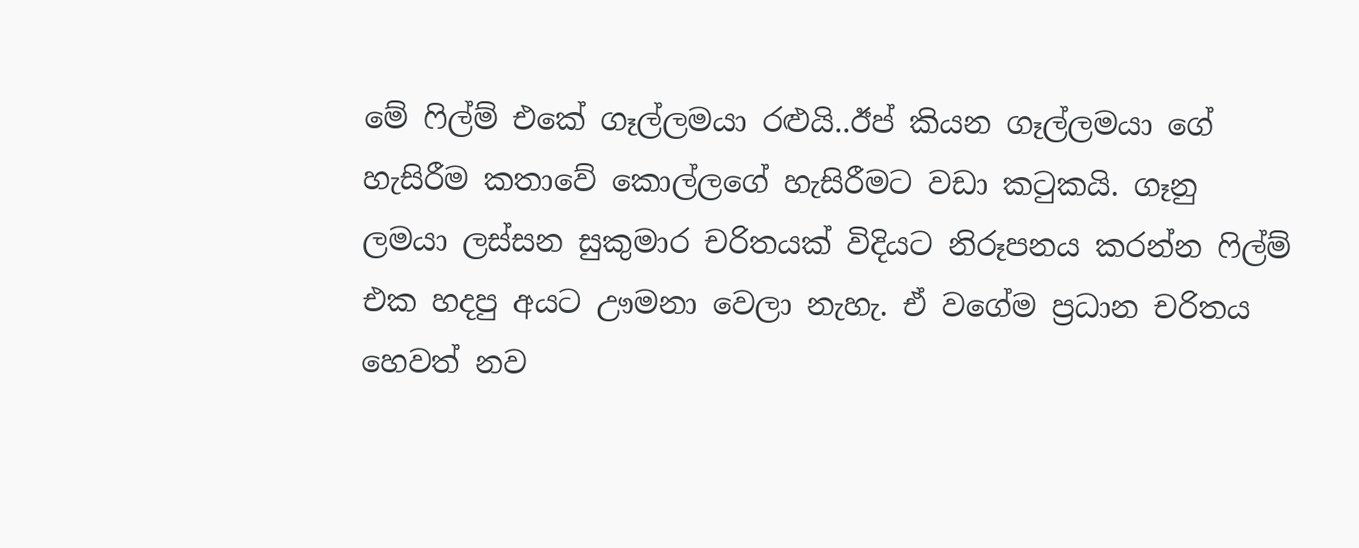මේ ෆිල්ම් එකේ ගෑල්ලමයා රළුයි..ඊප් කියන ගෑල්ලමයා ගේ හැසිරීම කතාවේ කොල්ලගේ හැසිරීමට වඩා කටුකයි. ගෑනු ලමයා ලස්සන සුකුමාර චරිතයක් විදියට නිරූපනය කරන්න ෆිල්ම් එක හදපු අයට ඌමනා වෙලා නැහැ. ඒ වගේම ප්‍රධාන චරිතය හෙවත් නව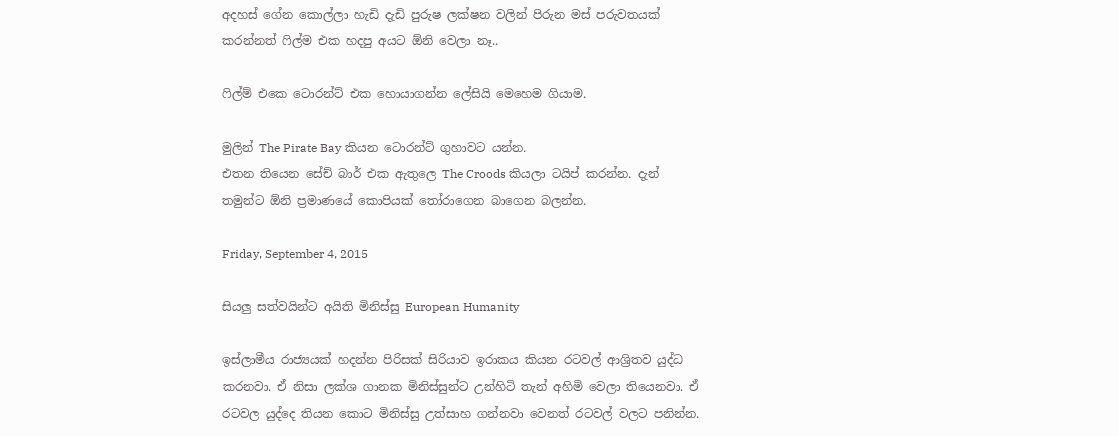අදහස් ගේන කොල්ලා හැඩි දැඩි පුරුෂ ලක්ෂන වලින් පිරුන මස් පරුවතයක් කරන්නත් ෆිල්ම එක හදපු අයට ඕනි වෙලා නෑ..

ෆිල්ම් එකෙ ටොරන්ට් එක හොයාගන්න ලේසියි මෙහෙම ගියාම.

මුලින් The Pirate Bay කියන ටොරන්ට් ගුහාවට යන්න.
එතන තියෙන සේච් බාර් එක ඇතුලෙ The Croods කියලා ටයිප් කරන්න. දැන් තමුන්ට ඕනි ප්‍රමාණයේ කොපියක් තෝරාගෙන බාගෙන බලන්න.

Friday, September 4, 2015

සියලු සත්වයින්ට අයිති මිනිස්සු European Humanity

ඉස්ලාමීය රාජ්‍යයක් හදන්න පිරිසක් සිරියාව ඉරාකය කියන රටවල් ආශ්‍රිතව යුද්ධ කරනවා. ඒ නිසා ලක්ශ ගානක මිනිස්සුන්ට උන්හිටි තැන් අහිමි වෙලා තියෙනවා. ඒ රටවල යුද්දෙ තියන කොට මිනිස්සු උත්සාහ ගන්නවා වෙනත් රටවල් වලට පනින්න.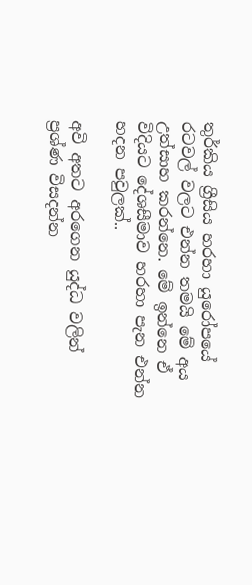තුර්කිය ග්‍රීසිය හරහා යුරෝපයේ රටවල් වලට එන්න තමයි මේ අය උත්සාහ කරන්නෙ. මේ ඉන්නෙ ඒ විදියට දේශසීමාව හරහා පැන එන්න හදන පවුලක්..

අවි අතට අරගෙන යුද්ධ වලින් ප්‍රශ්ණ විසදන්න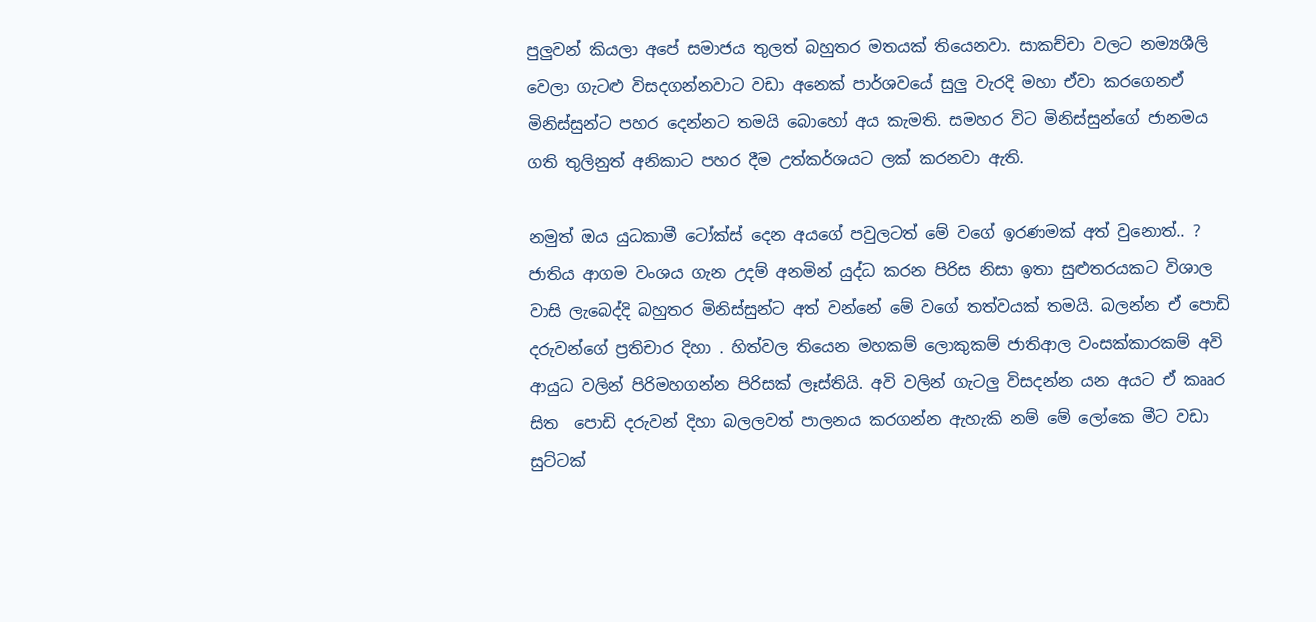පුලුවන් කියලා අපේ සමාජය තුලත් බහුතර මතයක් තියෙනවා. සාකච්චා වලට නම්‍යශීලි වෙලා ගැටළු විසදගන්නවාට වඩා අනෙක් පාර්ශවයේ සුලු වැරදි මහා ඒවා කරගෙනඒ මිනිස්සුන්ට පහර දෙන්නට තමයි බොහෝ අය කැමති. සමහර විට මිනිස්සුන්ගේ ජානමය ගති තුලිනුත් අනිකාට පහර දීම උත්කර්ශයට ලක් කරනවා ඇති.

නමුත් ඔය යුධකාමී ටෝක්ස් දෙන අයගේ පවුලටත් මේ වගේ ඉරණමක් අත් වුනොත්.. ? ජාතිය ආගම වංශය ගැන උදම් අනමින් යුද්ධ කරන පිරිස නිසා ඉතා සුළුතරයකට විශාල වාසි ලැබෙද්දි බහුතර මිනිස්සුන්ට අත් වන්නේ මේ වගේ තත්වයක් තමයි. බලන්න ඒ පොඩි දරුවන්ගේ ප්‍රතිචාර දිහා . හිත්වල තියෙන මහකම් ලොකුකම් ජාතිආල වංසක්කාරකම් අවි ආයුධ වලින් පිරිමහගන්න පිරිසක් ලෑස්තියි. අවි වලින් ගැටලු විසදන්න යන අයට ඒ කෲර සිත  පොඩි දරුවන් දිහා බලලවත් පාලනය කරගන්න ඇහැකි නම් මේ ලෝකෙ මීට වඩා සුට්ටක්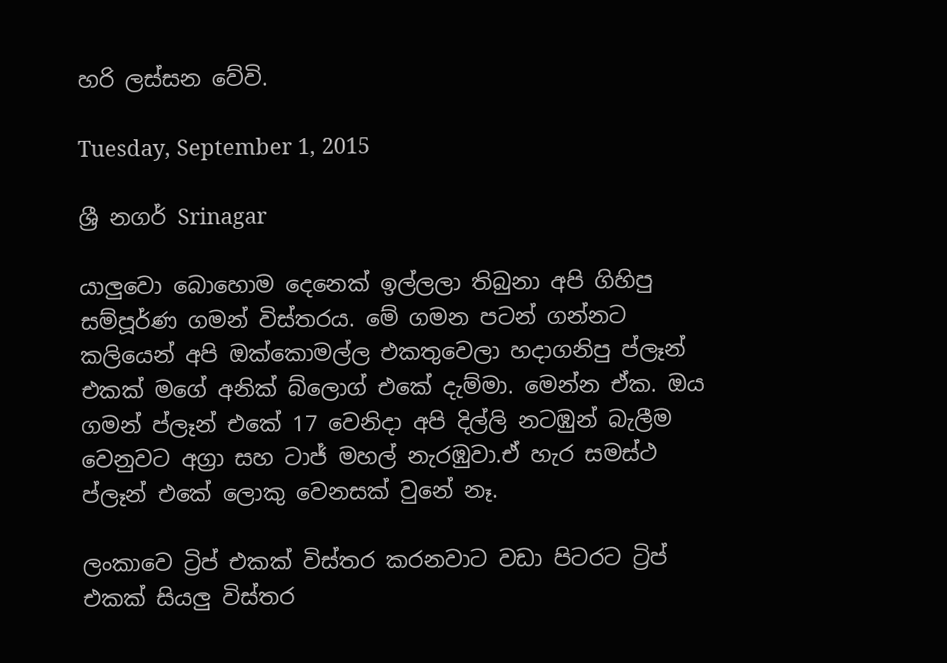හරි ලස්සන වේවි.

Tuesday, September 1, 2015

ශ්‍රී නගර් Srinagar

යාලුවො බොහොම දෙනෙක් ඉල්ලලා තිබුනා අපි ගිහිපු සම්පූර්ණ ගමන් විස්තරය. මේ ගමන පටන් ගන්නට කලියෙන් අපි ඔක්කොමල්ල එකතුවෙලා හදාගනිපු ප්ලෑන් එකක් මගේ අනික් බ්ලොග් එකේ දැම්මා. මෙන්න ඒක. ඔය ගමන් ප්ලෑන් එකේ 17 වෙනිදා අපි දිල්ලි නටඹුන් බැලීම වෙනුවට අග්‍රා සහ ටාජ් මහල් නැරඹුවා.ඒ හැර සමස්ථ ප්ලෑන් එකේ ලොකු වෙනසක් වුනේ නෑ.

ලංකාවෙ ට්‍රිප් එකක් විස්තර කරනවාට වඩා පිටරට ට්‍රිප් එකක් සියලු විස්තර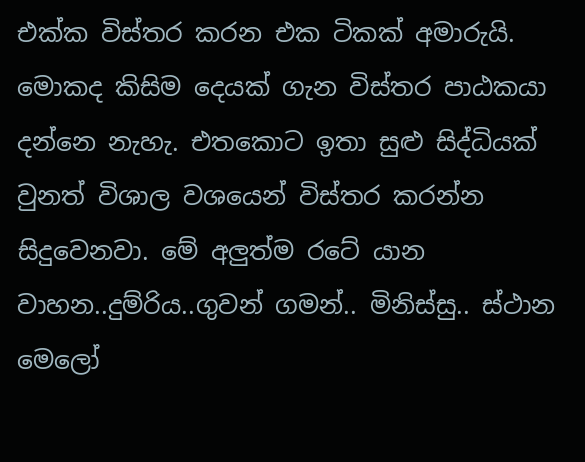එක්ක විස්තර කරන එක ටිකක් අමාරුයි. මොකද කිසිම දෙයක් ගැන විස්තර පාඨකයා දන්නෙ නැහැ. එතකොට ඉතා සුළු සිද්ධියක් වුනත් විශාල වශයෙන් විස්තර කරන්න සිදුවෙනවා. මේ අලුත්ම රටේ යාන වාහන..දුම්රිය..ගුවන් ගමන්.. මිනිස්සු.. ස්ථාන මෙලෝ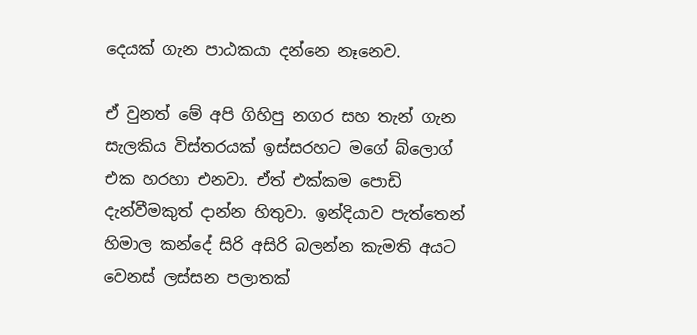දෙයක් ගැන පාඨකයා දන්නෙ නෑනෙව.

ඒ වුනත් මේ අපි ගිහිපු නගර සහ තැන් ගැන සැලකිය විස්තරයක් ඉස්සරහට මගේ බ්ලොග් එක හරහා එනවා. ඒත් එක්කම පොඩි දැන්වීමකුත් දාන්න හිතුවා. ඉන්දියාව පැත්තෙන් හිමාල කන්දේ සිරි අසිරි බලන්න කැමති අයට වෙනස් ලස්සන පලාතක්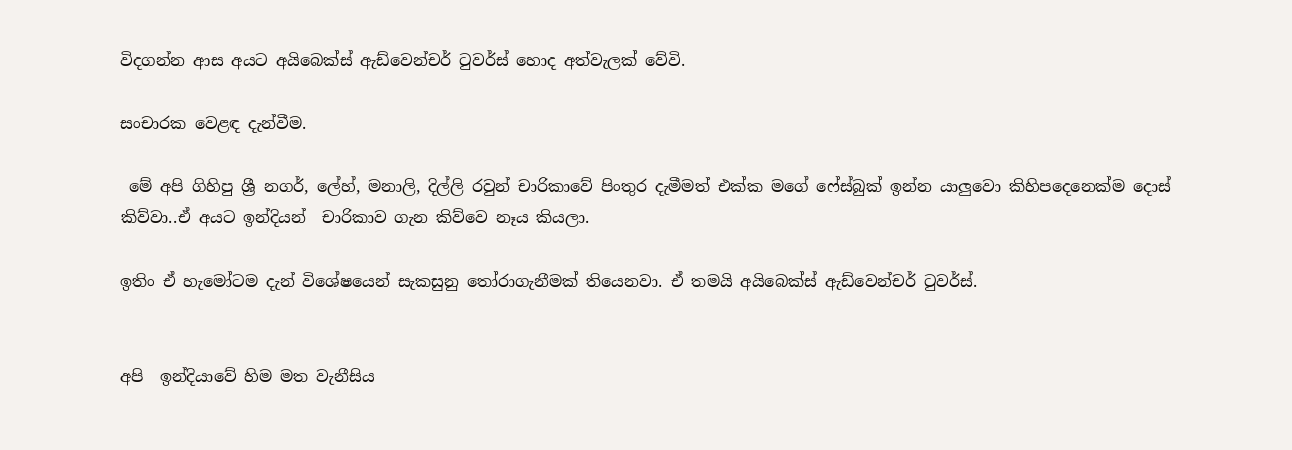විදගන්න ආස අයට අයිබෙක්ස් ඇඩ්වෙන්චර් ටුවර්ස් හොද අත්වැලක් වේවි.

සංචාරක වෙළඳ දැන්වීම.

 මේ අපි ගිහිපු ශ්‍රී නගර්, ලේහ්, මනාලි, දිල්ලි රවුන් චාරිකාවේ පිංතුර දැමීමත් එක්ක මගේ ෆේස්බුක් ඉන්න යාලුවො කිහිපදෙනෙක්ම දොස් කිව්වා..ඒ අයට ඉන්දියන්  චාරිකාව ගැන කිව්වෙ නෑය කියලා.

ඉතිං ඒ හැමෝටම දැන් විශේෂයෙන් සැකසුනු තෝරාගැනීමක් තියෙනවා. ඒ තමයි අයිබෙක්ස් ඇඩ්වෙන්චර් ටුවර්ස්.


අපි  ඉන්දියාවේ හිම මත වැනීසිය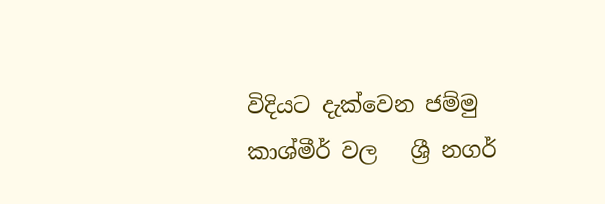විදියට දැක්වෙන ජම්මු කාශ්මීර් වල   ශ්‍රී නගර්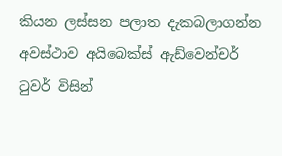කියන ලස්සන පලාත දැකබලාගන්න අවස්ථාව අයිබෙක්ස් ඇඩ්වෙන්චර් ටුවර් විසින්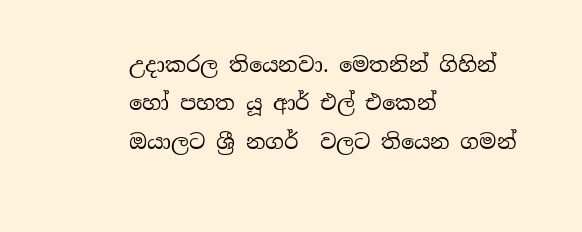උදාකරල තියෙනවා. මෙතනින් ගිහින් හෝ පහත යූ ආර් එල් එකෙන් ඔයාලට ශ්‍රී නගර්  වලට තියෙන ගමන්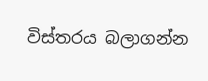විස්තරය බලාගන්න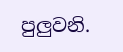පුලුවනි.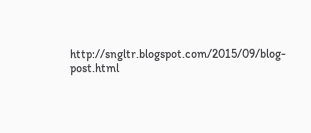http://sngltr.blogspot.com/2015/09/blog-post.html